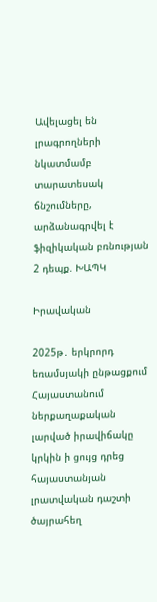Ավելացել են լրագրողների նկատմամբ տարատեսակ ճնշումները, արձանագրվել է ֆիզիկական բռնության 2 դեպք. ԽԱՊԿ

Իրավական

2025թ․ երկրորդ եռամսյակի ընթացքում Հայաստանում ներքաղաքական լարված իրավիճակը կրկին ի ցույց դրեց հայաստանյան լրատվական դաշտի ծայրահեղ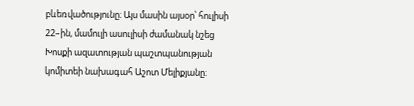բևեռվածությունը։ Այս մասին այսօր՝ հուլիսի 22–ին, մամուլի ասուլիսի ժամանակ նշեց Խոսքի ազատության պաշտպանության կոմիտեի նախագահ Աշոտ Մելիքյանը։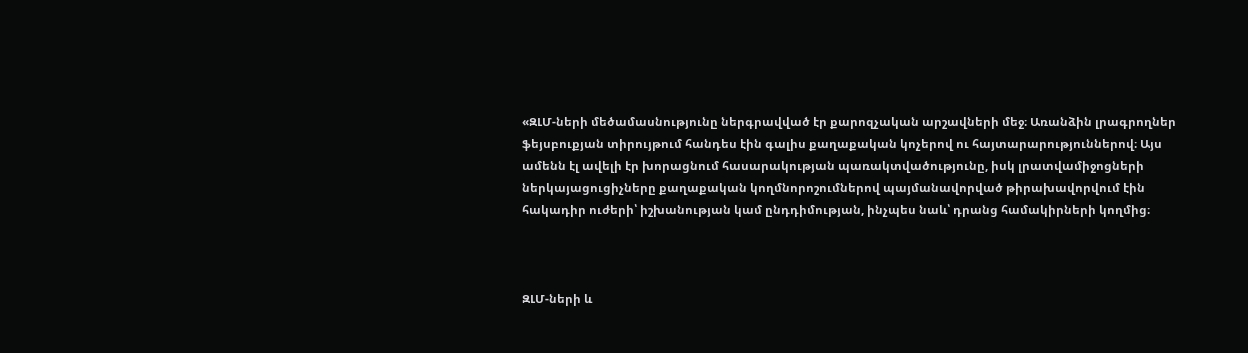«ԶԼՄ-ների մեծամասնությունը ներգրավված էր քարոզչական արշավների մեջ։ Առանձին լրագրողներ ֆեյսբուքյան տիրույթում հանդես էին գալիս քաղաքական կոչերով ու հայտարարություններով։ Այս ամենն էլ ավելի էր խորացնում հասարակության պառակտվածությունը, իսկ լրատվամիջոցների ներկայացուցիչները քաղաքական կողմնորոշումներով պայմանավորված թիրախավորվում էին հակադիր ուժերի՝ իշխանության կամ ընդդիմության, ինչպես նաև՝ դրանց համակիրների կողմից։



ԶԼՄ-ների և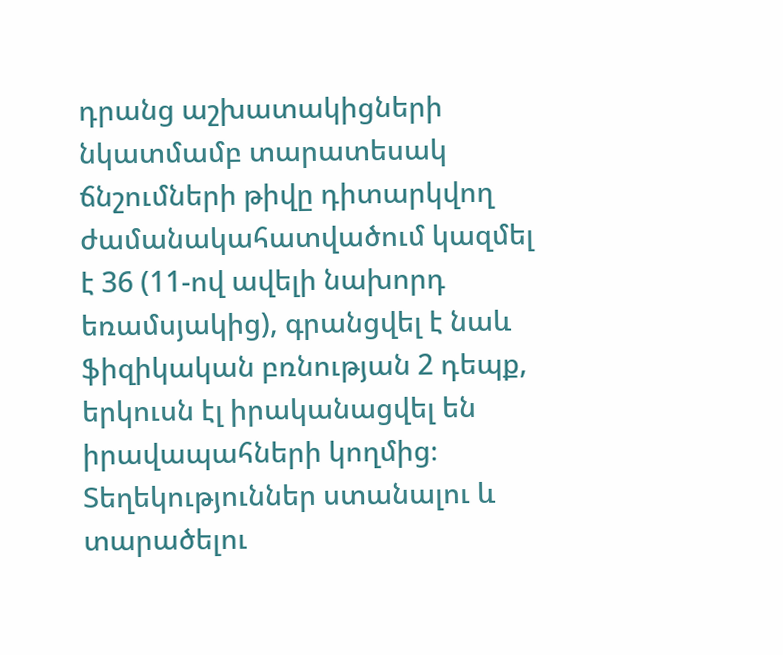դրանց աշխատակիցների նկատմամբ տարատեսակ ճնշումների թիվը դիտարկվող ժամանակահատվածում կազմել է 36 (11-ով ավելի նախորդ եռամսյակից), գրանցվել է նաև ֆիզիկական բռնության 2 դեպք, երկուսն էլ իրականացվել են իրավապահների կողմից։ Տեղեկություններ ստանալու և տարածելու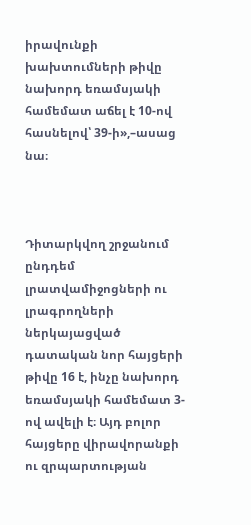իրավունքի խախտումների թիվը նախորդ եռամսյակի համեմատ աճել է 10-ով հասնելով՝ 39-ի»,–ասաց նա։



Դիտարկվող շրջանում ընդդեմ լրատվամիջոցների ու լրագրողների ներկայացված դատական նոր հայցերի թիվը 16 է, ինչը նախորդ եռամսյակի համեմատ 3-ով ավելի է։ Այդ բոլոր հայցերը վիրավորանքի ու զրպարտության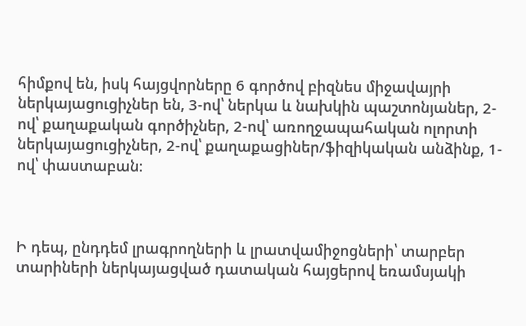հիմքով են, իսկ հայցվորները 6 գործով բիզնես միջավայրի ներկայացուցիչներ են, 3-ով՝ ներկա և նախկին պաշտոնյաներ, 2-ով՝ քաղաքական գործիչներ, 2-ով՝ առողջապահական ոլորտի ներկայացուցիչներ, 2-ով՝ քաղաքացիներ/ֆիզիկական անձինք, 1-ով՝ փաստաբան։



Ի դեպ, ընդդեմ լրագրողների և լրատվամիջոցների՝ տարբեր տարիների ներկայացված դատական հայցերով եռամսյակի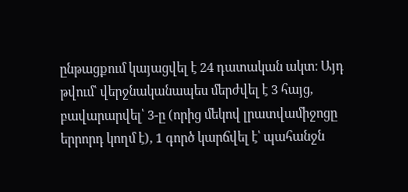ընթացքում կայացվել է 24 դատական ակտ։ Այդ թվում՝ վերջնականապես մերժվել է 3 հայց, բավարարվել՝ 3-ը (որից մեկով լրատվամիջոցը երրորդ կողմ է), 1 գործ կարճվել է՝ պահանջն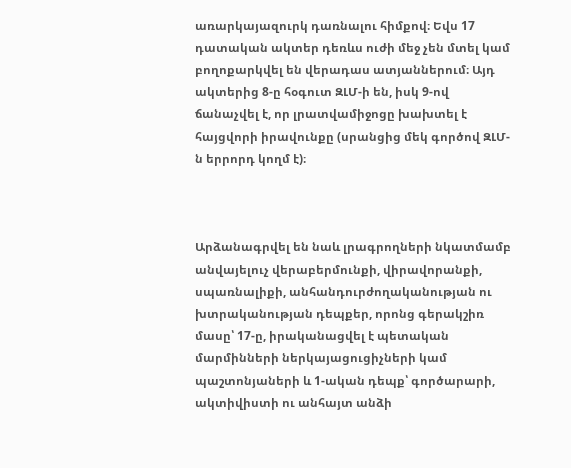առարկայազուրկ դառնալու հիմքով։ Եվս 17 դատական ակտեր դեռևս ուժի մեջ չեն մտել կամ բողոքարկվել են վերադաս ատյաններում։ Այդ ակտերից 8-ը հօգուտ ԶԼՄ-ի են, իսկ 9-ով ճանաչվել է, որ լրատվամիջոցը խախտել է հայցվորի իրավունքը (սրանցից մեկ գործով ԶԼՄ-ն երրորդ կողմ է)։



Արձանագրվել են նաև լրագրողների նկատմամբ անվայելուչ վերաբերմունքի, վիրավորանքի, սպառնալիքի, անհանդուրժողականության ու խտրականության դեպքեր, որոնց գերակշիռ մասը՝ 17-ը, իրականացվել է պետական մարմինների ներկայացուցիչների կամ պաշտոնյաների և 1-ական դեպք՝ գործարարի, ակտիվիստի ու անհայտ անձի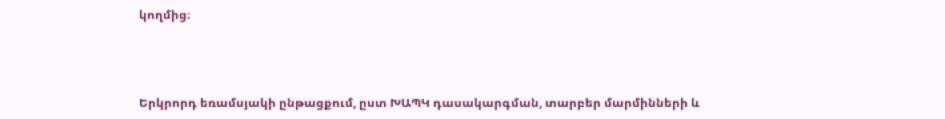կողմից։



Երկրորդ եռամսյակի ընթացքում, ըստ ԽԱՊԿ դասակարգման, տարբեր մարմինների և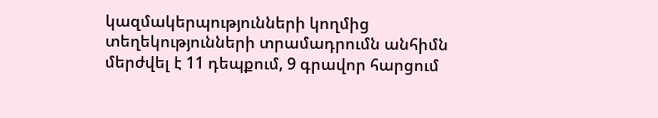կազմակերպությունների կողմից տեղեկությունների տրամադրումն անհիմն մերժվել է 11 դեպքում, 9 գրավոր հարցում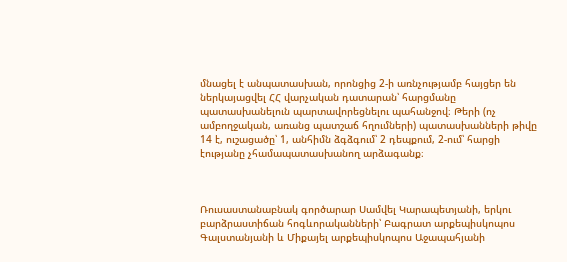մնացել է անպատասխան, որոնցից 2-ի առնչությամբ հայցեր են ներկայացվել ՀՀ վարչական դատարան՝ հարցմանը պատասխանելուն պարտավորեցնելու պահանջով։ Թերի (ոչ ամբողջական, առանց պատշաճ հղումների) պատասխանների թիվը 14 է, ուշացածը՝ 1, անհիմն ձգձգում՝ 2 դեպքում, 2-ում՝ հարցի էությանը չհամապատասխանող արձագանք։



Ռուսաստանաբնակ գործարար Սամվել Կարապետյանի, երկու բարձրաստիճան հոգևորականների՝ Բագրատ արքեպիսկոպոս Գալստանյանի և Միքայել արքեպիսկոպոս Աջապահյանի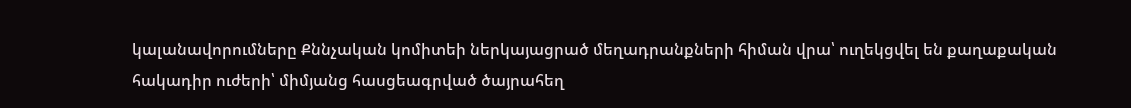կալանավորումները Քննչական կոմիտեի ներկայացրած մեղադրանքների հիման վրա՝ ուղեկցվել են քաղաքական հակադիր ուժերի՝ միմյանց հասցեագրված ծայրահեղ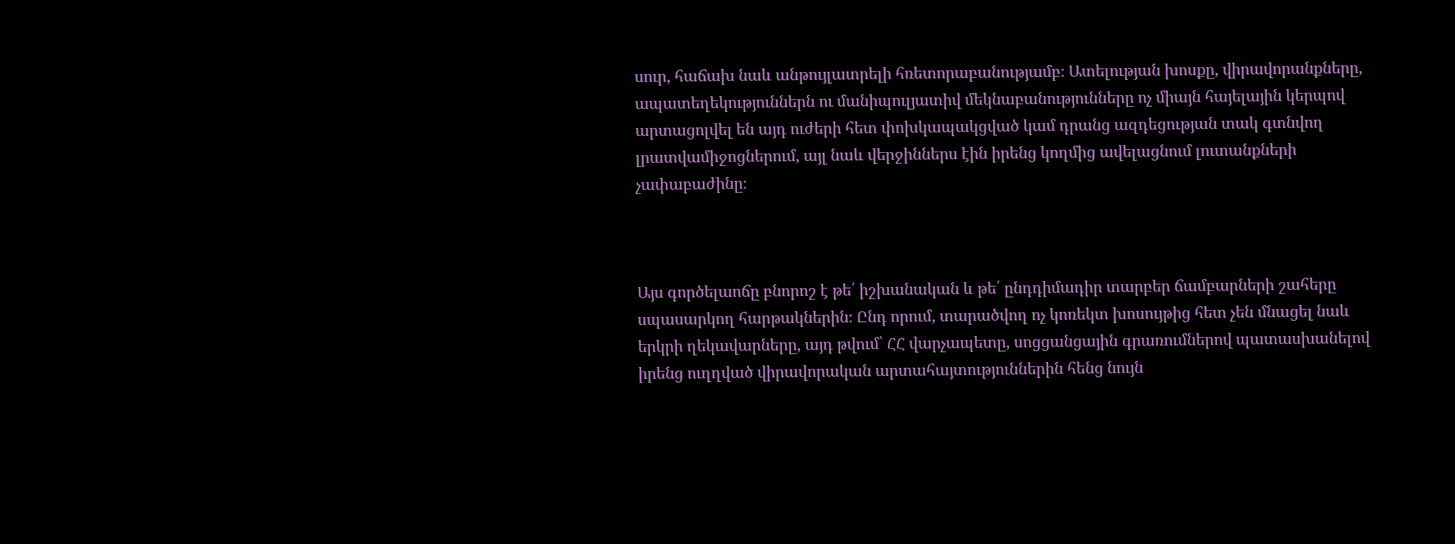սուր, հաճախ նաև անթույլատրելի հռետորաբանությամբ։ Ատելության խոսքը, վիրավորանքները, ապատեղեկություններն ու մանիպուլյատիվ մեկնաբանությունները ոչ միայն հայելային կերպով արտացոլվել են այդ ուժերի հետ փոխկապակցված կամ դրանց ազդեցության տակ գտնվող լրատվամիջոցներում, այլ նաև վերջիններս էին իրենց կողմից ավելացնում լուտանքների չափաբաժինը։



Այս գործելաոճը բնորոշ է թե՛ իշխանական և թե՛ ընդդիմադիր տարբեր ճամբարների շահերը սպասարկող հարթակներին։ Ընդ որում, տարածվող ոչ կոռեկտ խոսույթից հետ չեն մնացել նաև երկրի ղեկավարները, այդ թվում՝ ՀՀ վարչապետը, սոցցանցային գրառումներով պատասխանելով իրենց ուղղված վիրավորական արտահայտություններին հենց նույն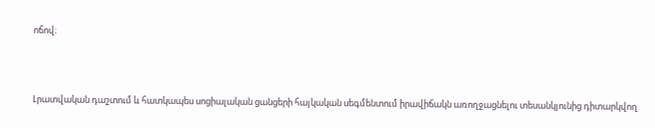ոճով։



Լրատվական դաշտում և հատկապես սոցիալական ցանցերի հայկական սեգմենտում իրավիճակն առողջացնելու տեսանկյունից դիտարկվող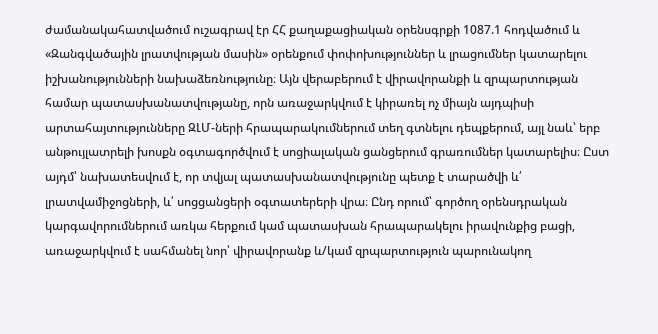ժամանակահատվածում ուշագրավ էր ՀՀ քաղաքացիական օրենսգրքի 1087.1 հոդվածում և «Զանգվածային լրատվության մասին» օրենքում փոփոխություններ և լրացումներ կատարելու իշխանությունների նախաձեռնությունը։ Այն վերաբերում է վիրավորանքի և զրպարտության համար պատասխանատվությանը, որն առաջարկվում է կիրառել ոչ միայն այդպիսի արտահայտությունները ԶԼՄ-ների հրապարակումներում տեղ գտնելու դեպքերում, այլ նաև՝ երբ անթույլատրելի խոսքն օգտագործվում է սոցիալական ցանցերում գրառումներ կատարելիս։ Ըստ այդմ՝ նախատեսվում է, որ տվյալ պատասխանատվությունը պետք է տարածվի և՛ լրատվամիջոցների, և՛ սոցցանցերի օգտատերերի վրա։ Ընդ որում՝ գործող օրենսդրական կարգավորումներում առկա հերքում կամ պատասխան հրապարակելու իրավունքից բացի, առաջարկվում է սահմանել նոր՝ վիրավորանք և/կամ զրպարտություն պարունակող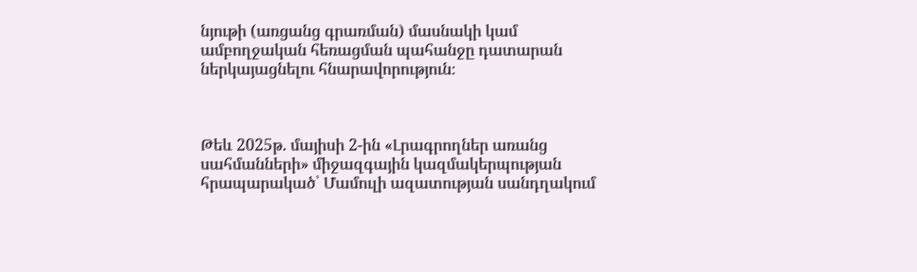նյութի (առցանց գրառման) մասնակի կամ ամբողջական հեռացման պահանջը դատարան ներկայացնելու հնարավորություն։



Թեև 2025թ. մայիսի 2-ին «Լրագրողներ առանց սահմանների» միջազգային կազմակերպության հրապարակած՝ Մամուլի ազատության սանդղակում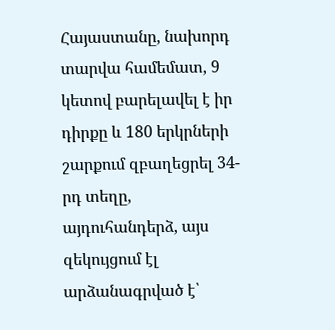Հայաստանը, նախորդ տարվա համեմատ, 9 կետով բարելավել է իր դիրքը և 180 երկրների շարքում զբաղեցրել 34-րդ տեղը, այդուհանդերձ, այս զեկույցում էլ արձանագրված է՝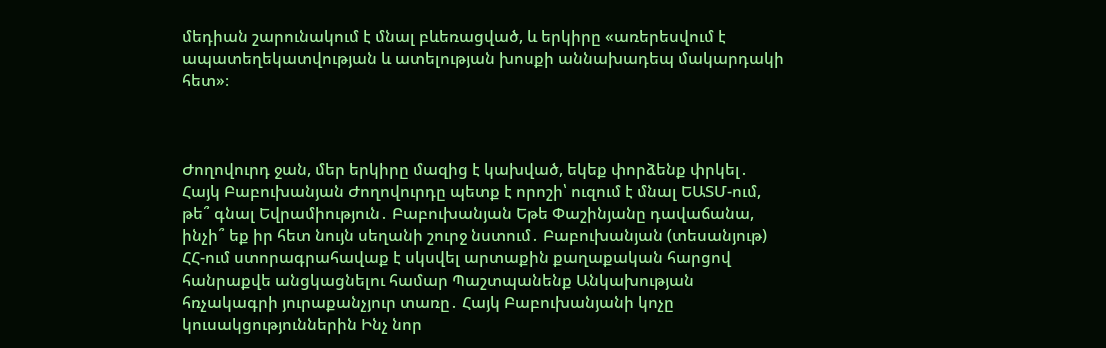մեդիան շարունակում է մնալ բևեռացված, և երկիրը «առերեսվում է ապատեղեկատվության և ատելության խոսքի աննախադեպ մակարդակի հետ»։



Ժողովուրդ ջան, մեր երկիրը մազից է կախված, եկեք փորձենք փրկել․ Հայկ Բաբուխանյան Ժողովուրդը պետք է որոշի՝ ուզում է մնալ ԵԱՏՄ-ում, թե՞ գնալ Եվրամիություն․ Բաբուխանյան Եթե Փաշինյանը դավաճանա, ինչի՞ եք իր հետ նույն սեղանի շուրջ նստում․ Բաբուխանյան (տեսանյութ) ՀՀ-ում ստորագրահավաք է սկսվել արտաքին քաղաքական հարցով հանրաքվե անցկացնելու համար Պաշտպանենք Անկախության հռչակագրի յուրաքանչյուր տառը․ Հայկ Բաբուխանյանի կոչը կուսակցություններին Ինչ նոր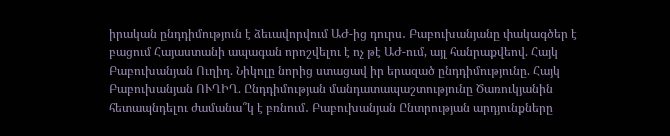իրական ընդդիմություն է ձեւավորվում ԱԺ-ից դուրս․ Բաբուխանյանը փակագծեր է բացում Հայաստանի ապագան որոշվելու է ոչ թէ ԱԺ-ում, այլ հանրաքվեով. Հայկ Բաբուխանյան Ուղիղ. Նիկոլը նորից ստացավ իր երազած ընդդիմությունը. Հայկ Բաբուխանյան ՈՒՂԻՂ. Ընդդիմության մանդատապաշտությունը Ծառուկյանին հետապնդելու ժամանա՞կ է բռնում․ Բաբուխանյան Ընտրության արդյունքները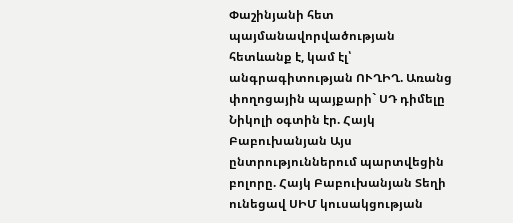Փաշինյանի հետ պայմանավորվածության հետևանք է, կամ էլ՝ անգրագիտության ՈՒՂԻՂ. Առանց փողոցային պայքարի` ՍԴ դիմելը Նիկոլի օգտին էր. Հայկ Բաբուխանյան Այս ընտրություններում պարտվեցին բոլորը. Հայկ Բաբուխանյան Տեղի ունեցավ ՍԻՄ կուսակցության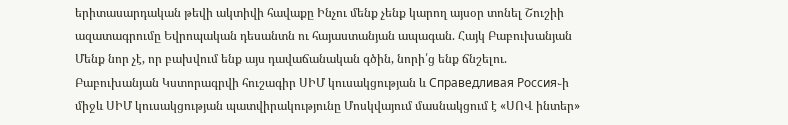երիտասարդական թեվի ակտիվի հավաքը Ինչու մենք չենք կարող այսօր տոնել Շուշիի ազատագրումը Եվրոպական դեսանտն ու հայաստանյան ապագան. Հայկ Բաբուխանյան Մենք նոր չէ, որ բախվում ենք այս դավաճանական գծին, նորի՛ց ենք ճնշելու. Բաբուխանյան Կստորագրվի հուշագիր ՍԻՄ կուսակցության և Справедливая Россия֊ի միջև ՍԻՄ կուսակցության պատվիրակությունը Մոսկվայում մասնակցում է «ՍՈՎ ինտեր»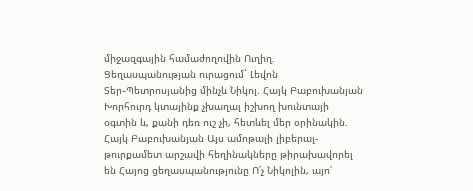միջազգային համաժողովին Ուղիղ. Ցեղասպանության ուրացում` Լեվոն Տեր֊Պետրոսյանից մինչև Նիկոլ. Հայկ Բաբուխանյան Խորհուրդ կտայինք չխաղալ իշխող խունտայի օգտին և, քանի դեռ ուշ չի, հետևել մեր օրինակին. Հայկ Բաբուխանյան Այս ամոթալի լիբերալ-թուրքամետ արշավի հեղինակները թիրախավորել են Հայոց ցեղասպանությունը Ո՛չ Նիկոլին, այո՛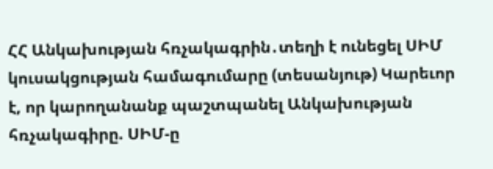ՀՀ Անկախության հռչակագրին․տեղի է ունեցել ՍԻՄ կուսակցության համագումարը (տեսանյութ) Կարեւոր է, որ կարողանանք պաշտպանել Անկախության հռչակագիրը. ՍԻՄ-ը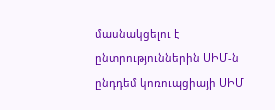մասնակցելու է ընտրություններին ՍԻՄ-ն ընդդեմ կոռուպցիայի ՍԻՄ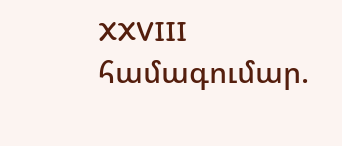XXVIII համագումար.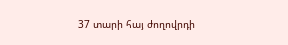37 տարի հայ ժողովրդի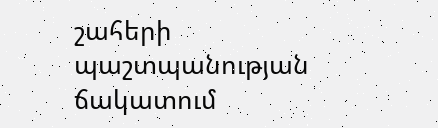շահերի պաշտպանության ճակատում